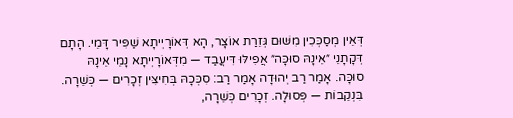דְּאֵין מְסַכְּכִין מִשּׁוּם גְּזֵרַת אוֹצָר, הָא דְּאוֹרָיְיתָא שַׁפִּיר דָּמֵי. הָתָם דְּקָתָנֵי ״אֵינָהּ סוּכָּה״ אֲפִילּוּ דִּיעֲבַד — מִדְּאוֹרָיְיתָא נָמֵי אֵינָהּ סוּכָּה. אָמַר רַב יְהוּדָה אָמַר רַב: סִכְּכָהּ בְּחִיצִּין זְכָרִים — כְּשֵׁרָה. בִּנְקֵבוֹת — פְּסוּלָה. זְכָרִים כְּשֵׁרָה,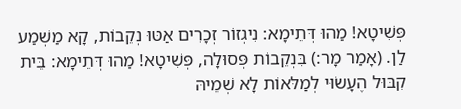פְּשִׁיטָא! מַהוּ דְּתֵימָא: נִיגְזוֹר זְכָרִים אַטּוּ נְקֵבוֹת, קָא מַשְׁמַע לַן. (אָמַר מָר:) בִּנְקֵבוֹת פְּסוּלָה, פְּשִׁיטָא! מַהוּ דְּתֵימָא: בֵּית קִבּוּל הֶעָשׂוּי לְמַלּאוֹת לָא שְׁמֵיהּ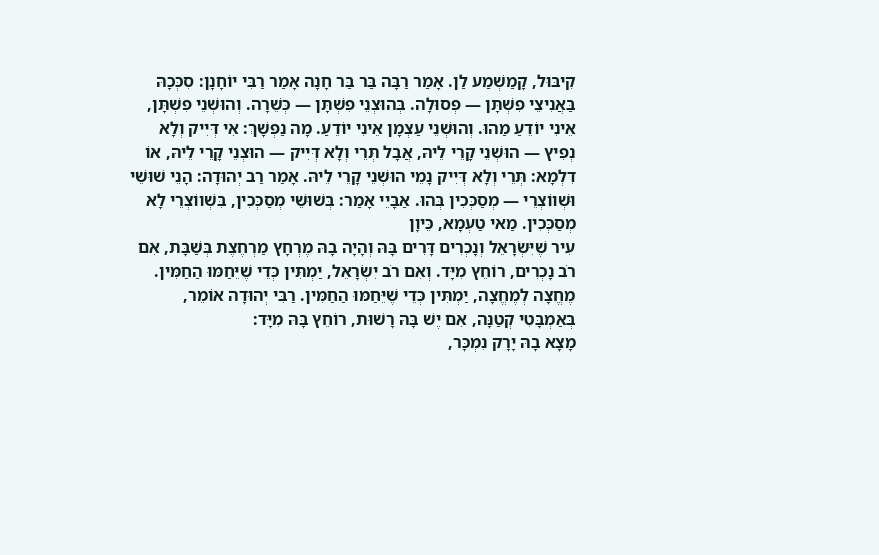קִיבּוּל, קָמַשְׁמַע לַן. אָמַר רַבָּה בַּר בַּר חָנָה אָמַר רַבִּי יוֹחָנָן: סִכְּכָהּ בַּאֲנִיצֵי פִשְׁתָּן — פְּסוּלָה. בְּהוּצְנֵי פִשְׁתָּן — כְּשֵׁרָה. וְהוּשְׁנֵי פִשְׁתָּן, אֵינִי יוֹדֵעַ מַהוּ. וְהוּשְׁנֵי עַצְמָן אֵינִי יוֹדֵעַ. מָה נַפְשָׁךְ: אִי דְּיִיק וְלָא נְפִיץ — הוּשְׁנֵי קָרֵי לֵיהּ, אֲבָל תְּרֵי וְלָא דְּיִיק — הוּצְנֵי קָרֵי לֵיהּ, אוֹ דִלְמָא: תְּרֵי וְלָא דְּיִיק נָמֵי הוּשְׁנֵי קָרֵי לֵיהּ. אָמַר רַב יְהוּדָה: הָנֵי שׁוּשֵׁי וּשְׁווֹצְרֵי — מְסַכְּכִין בְּהוּ. אַבָּיֵי אָמַר: בְּשׁוּשֵׁי מְסַכְּכִין, בִּשְׁווֹצְרֵי לָא מְסַכְּכִין. מַאי טַעְמָא, כֵּיוָן
עִיר שֶׁיִּשְׂרָאֵל וְנָכְרִים דָּרִים בָּהּ וְהָיָה בָהּ מֶרְחָץ מַרְחֶצֶת בְּשַׁבָּת, אִם רֹב נָכְרִים, רוֹחֵץ מִיָּד. וְאִם רֹב יִשְׂרָאֵל, יַמְתִּין כְּדֵי שֶׁיֵּחַמּוּ הַחַמִּין. מֶחֱצָה לְמֶחֱצָה, יַמְתִּין כְּדֵי שֶׁיֵּחַמּוּ הַחַמִּין. רַבִּי יְהוּדָה אוֹמֵר, בְּאַמְבָּטִי קְטַנָּה, אִם יֶשׁ בָּהּ רָשׁוּת, רוֹחֵץ בָּהּ מִיָּד:
מָצָא בָהּ יָרָק נִמְכָּר,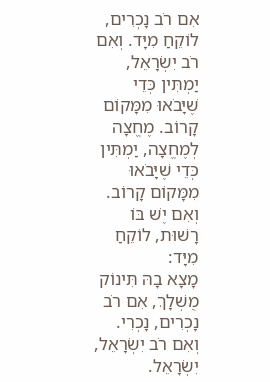אִם רֹב נָכְרִים, לוֹקֵחַ מִיָּד. וְאִם רֹב יִשְׂרָאֵל, יַמְתִּין כְּדֵי שֶׁיָּבֹאוּ מִמָּקוֹם קָרוֹב. מֶחֱצָה לְמֶחֱצָה, יַמְתִּין כְּדֵי שֶׁיָּבֹאוּ מִמָּקוֹם קָרוֹב. וְאִם יֶשׁ בּוֹ רָשׁוּת, לוֹקֵחַ מִיָּד:
מָצָא בָהּ תִּינוֹק מֻשְׁלָךְ, אִם רֹב נָכְרִים, נָכְרִי. וְאִם רֹב יִשְׂרָאֵל, יִשְׂרָאֵל.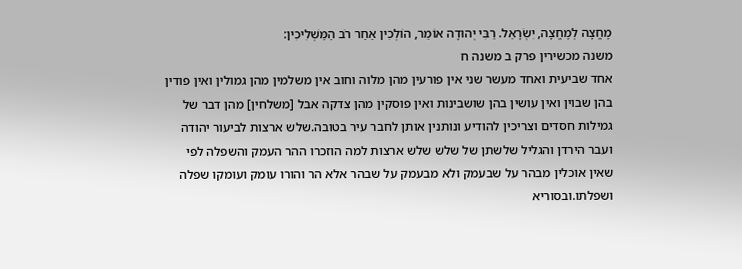מֶחֱצָה לְמֶחֱצָה, יִשְׂרָאֵל. רַבִּי יְהוּדָה אוֹמֵר, הוֹלְכִין אַחַר רֹב הַמַּשְׁלִיכִין:
משנה מכשירין פרק ב משנה ח
אחד שביעית ואחד מעשר שני אין פורעין מהן מלוה וחוב אין משלמין מהן גמולין ואין פודין בהן שבוין ואין עושין בהן שושבינות ואין פוסקין מהן צדקה אבל [משלחין] מהן דבר של גמילות חסדים וצריכין להודיע ונותנין אותן לחבר עיר בטובה.שלש ארצות לביעור יהודה ועבר הירדן והגליל שלשתן של שלש שלש ארצות למה הוזכרו ההר העמק והשפלה לפי שאין אוכלין מבהר על שבעמק ולא מבעמק על שבהר אלא הר והורו עומק ועומקו שפלה ושפלתו.ובסוריא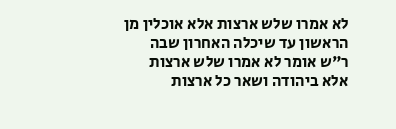לא אמרו שלש ארצות אלא אוכלין מן הראשון עד שיכלה האחרון שבה ר"ש אומר לא אמרו שלש ארצות אלא ביהודה ושאר כל ארצות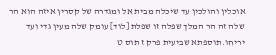אוכלין והולכין עד שיכלה מבית אל ומגדרה של קסרין איזה הוא הר שלה זה הר המלך שפלה זו שפלת [לוד] עומק שלה מעין גדי ועד יריחו.תוספתא שביעית פרק ז תוס ט